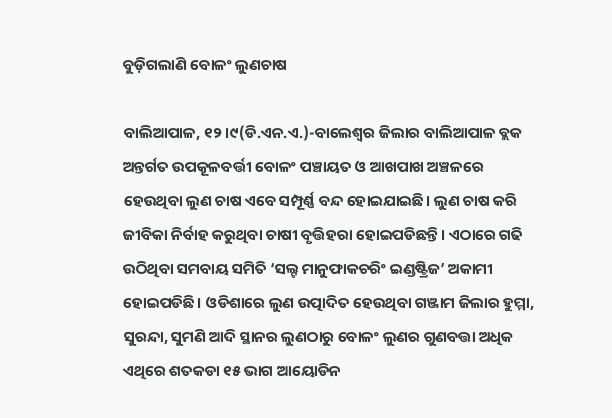ବୁଡ଼ିଗଲାଣି ବୋଳଂ ଲୁଣଚାଷ

ବାଲିଆପାଳ, ୧୨।୯(ଡି.ଏନ.ଏ.)-ବାଲେଶ୍ୱର ଜିଲାର ବାଲିଆପାଳ ବ୍ଲକ ଅନ୍ତର୍ଗତ ଉପକୂଳବର୍ତ୍ତୀ ବୋଳଂ ପଞ୍ଚାୟତ ଓ ଆଖପାଖ ଅଞ୍ଚଳରେ ହେଉଥିବା ଲୁଣ ଚାଷ ଏବେ ସମ୍ପୂର୍ଣ୍ଣ ବନ୍ଦ ହୋଇଯାଇଛି। ଲୁଣ ଚାଷ କରି ଜୀବିକା ନିର୍ବାହ କରୁଥିବା ଚାଷୀ ବୃତ୍ତିହରା ହୋଇପଡିଛନ୍ତି। ଏଠାରେ ଗଢି ଉଠିଥିବା ସମବାୟ ସମିତି ‘ସଲ୍ଟ ମାନୁଫାକଚରିଂ ଇଣ୍ଡଷ୍ଟ୍ରିଜ’ ଅକାମୀ ହୋଇପଡିଛି। ଓଡିଶାରେ ଲୁଣ ଉତ୍ପାଦିତ ହେଉଥିବା ଗଞ୍ଜାମ ଜିଲାର ହୁମ୍ମା, ସୁରନ୍ଦା, ସୁମଣି ଆଦି ସ୍ଥାନର ଲୁଣଠାରୁ ବୋଳଂ ଲୁଣର ଗୁଣବତ୍ତା ଅଧିକ ଏଥିରେ ଶତକଡା ୧୫ ଭାଗ ଆୟୋଡିନ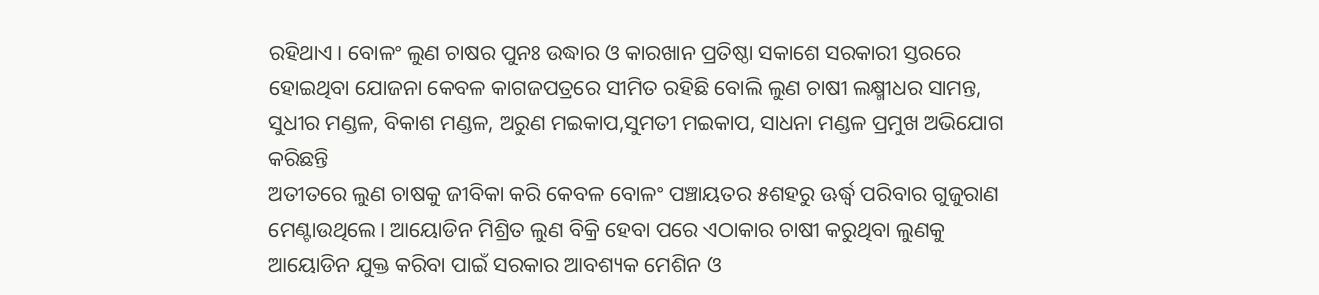ରହିଥାଏ। ବୋଳଂ ଲୁଣ ଚାଷର ପୁନଃ ଉଦ୍ଧାର ଓ କାରଖାନ ପ୍ରତିଷ୍ଠା ସକାଶେ ସରକାରୀ ସ୍ତରରେ ହୋଇଥିବା ଯୋଜନା କେବଳ କାଗଜପତ୍ରରେ ସୀମିତ ରହିଛି ବୋଲି ଲୁଣ ଚାଷୀ ଲକ୍ଷ୍ମୀଧର ସାମନ୍ତ, ସୁଧୀର ମଣ୍ଡଳ, ବିକାଶ ମଣ୍ଡଳ, ଅରୁଣ ମଇକାପ,ସୁମତୀ ମଇକାପ, ସାଧନା ମଣ୍ଡଳ ପ୍ରମୁଖ ଅଭିଯୋଗ କରିଛନ୍ତି
ଅତୀତରେ ଲୁଣ ଚାଷକୁ ଜୀବିକା କରି କେବଳ ବୋଳଂ ପଞ୍ଚାୟତର ୫ଶହରୁ ଊର୍ଦ୍ଧ୍ୱ ପରିବାର ଗୁଜୁରାଣ ମେଣ୍ଟାଉଥିଲେ। ଆୟୋଡିନ ମିଶ୍ରିତ ଲୁଣ ବିକ୍ରି ହେବା ପରେ ଏଠାକାର ଚାଷୀ କରୁଥିବା ଲୁଣକୁ ଆୟୋଡିନ ଯୁକ୍ତ କରିବା ପାଇଁ ସରକାର ଆବଶ୍ୟକ ମେଶିନ ଓ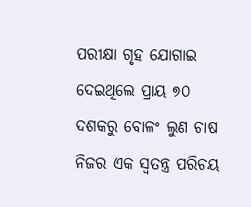ପରୀକ୍ଷା ଗୃହ ଯୋଗାଇ ଦେଇଥିଲେ ପ୍ରାୟ ୭୦ ଦଶକରୁ ବୋଳଂ ଲୁଣ ଚାଷ ନିଜର ଏକ ସ୍ବତନ୍ତ୍ର ପରିଚୟ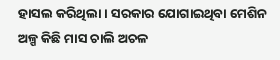ହାସଲ କରିଥିଲା। ସରକାର ଯୋଗାଇଥିବା ମେଶିନ ଅଳ୍ପ କିଛି ମାସ ଚାଲି ଅଚଳ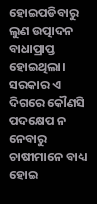ହୋଇପଡିବାରୁ ଲୁଣ ଉତ୍ପାଦନ ବାଧାପ୍ରାପ୍ତ ହୋଇଥିଲା। ସରକାର ଏ ଦିଗରେ କୌଣସି ପଦକ୍ଷେପ ନ ନେବାରୁ ଚାଷୀମାନେ ବାଧ୍ୟ ହୋଇ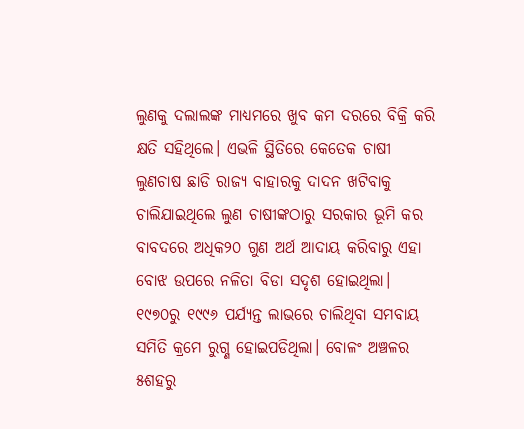ଲୁଣକୁ ଦଲାଲଙ୍କ ମାଧ୍ୟମରେ ଖୁବ କମ ଦରରେ ବିକ୍ରି କରି କ୍ଷତି ସହିଥିଲେ। ଏଭଳି ସ୍ଥିତିରେ କେତେକ ଚାଷୀ ଲୁଣଚାଷ ଛାଡି ରାଜ୍ୟ ବାହାରକୁ ଦାଦନ ଖଟିବାକୁ ଚାଲିଯାଇଥିଲେ ଲୁଣ ଚାଷୀଙ୍କଠାରୁ ସରକାର ଭୂମି କର ବାବଦରେ ଅଧିକ୨୦ ଗୁଣ ଅର୍ଥ ଆଦାୟ କରିବାରୁ ଏହା ବୋଝ ଉପରେ ନଳିତା ବିଡା ସଦୃଶ ହୋଇଥିଲା। ୧୯୭୦ରୁ ୧୯୯୬ ପର୍ଯ୍ୟନ୍ତ ଲାଭରେ ଚାଲିଥିବା ସମବାୟ ସମିତି କ୍ରମେ ରୁଗ୍ଣ ହୋଇପଡିଥିଲା। ବୋଳଂ ଅଞ୍ଚଳର ୫ଶହରୁ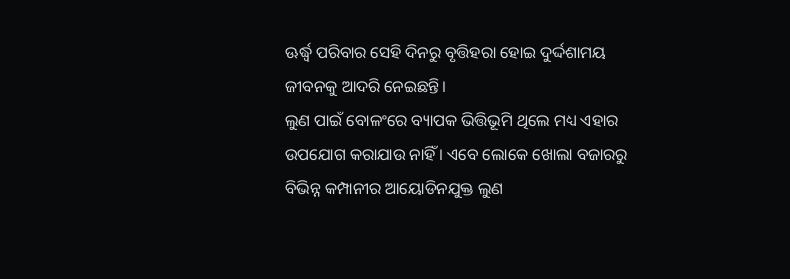ଊର୍ଦ୍ଧ୍ୱ ପରିବାର ସେହି ଦିନରୁ ବୃତ୍ତିହରା ହୋଇ ଦୁର୍ଦ୍ଦଶାମୟ ଜୀବନକୁ ଆଦରି ନେଇଛନ୍ତି।
ଲୁଣ ପାଇଁ ବୋଳଂରେ ବ୍ୟାପକ ଭିତ୍ତିଭୂମି ଥିଲେ ମଧ୍ୟ ଏହାର ଉପଯୋଗ କରାଯାଉ ନାହିଁ । ଏବେ ଲୋକେ ଖୋଲା ବଜାରରୁ ବିଭିନ୍ନ କମ୍ପାନୀର ଆୟୋଡିନଯୁକ୍ତ ଲୁଣ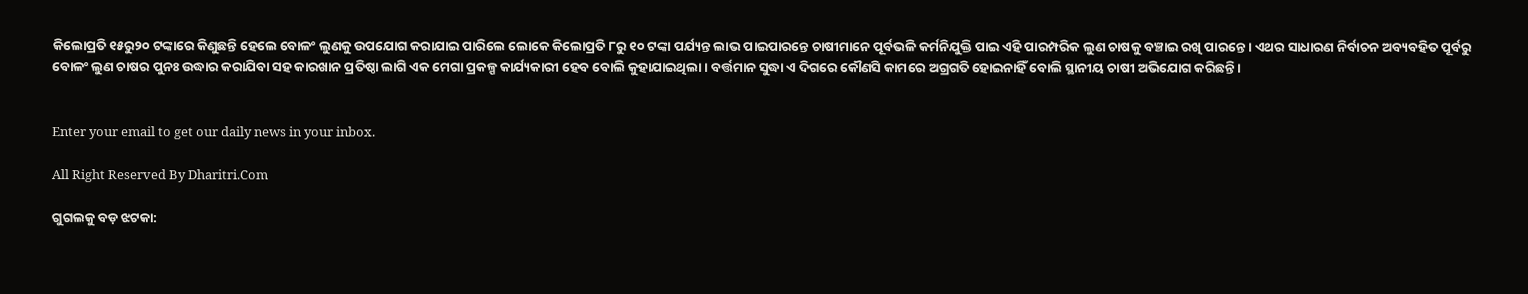କିଲୋପ୍ରତି ୧୫ରୁ୨୦ ଟଙ୍କାରେ କିଣୁଛନ୍ତି ହେଲେ ବୋଳଂ ଲୁଣକୁ ଉପଯୋଗ କରାଯାଇ ପାରିଲେ ଲୋକେ କିଲୋପ୍ରତି ୮ରୁ ୧୦ ଟଙ୍କା ପର୍ଯ୍ୟନ୍ତ ଲାଭ ପାଇପାରନ୍ତେ ଚାଷୀମାନେ ପୂର୍ବଭଳି କର୍ମନିଯୁକ୍ତି ପାଇ ଏହି ପାରମ୍ପରିକ ଲୁଣ ଚାଷକୁ ବଞ୍ଚାଇ ରଖି ପାରନ୍ତେ। ଏଥର ସାଧାରଣ ନିର୍ବାଚନ ଅବ୍ୟବହିତ ପୂର୍ବରୁ ବୋଳଂ ଲୁଣ ଚାଷର ପୁନଃ ଉଦ୍ଧାର କରାଯିବା ସହ କାରଖାନ ପ୍ରତିଷ୍ଠା ଲାଗି ଏକ ମେଗା ପ୍ରକଳ୍ପ କାର୍ଯ୍ୟକାରୀ ହେବ ବୋଲି କୁହାଯାଇଥିଲା। ବର୍ତ୍ତମାନ ସୁଦ୍ଧା ଏ ଦିଗରେ କୌଣସି କାମରେ ଅଗ୍ରଗତି ହୋଇନାହିଁ ବୋଲି ସ୍ଥାନୀୟ ଚାଷୀ ଅଭିଯୋଗ କରିଛନ୍ତି।


Enter your email to get our daily news in your inbox.

All Right Reserved By Dharitri.Com

ଗୁଗଲକୁ ବଡ଼ ଝଟକା: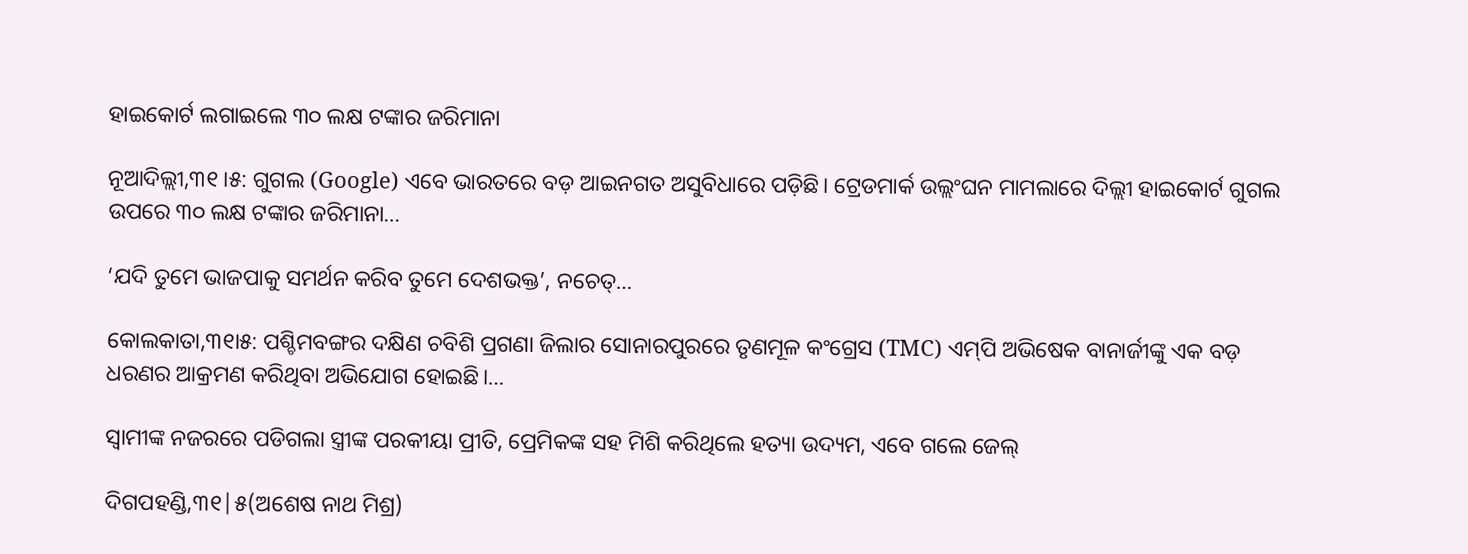ହାଇକୋର୍ଟ ଲଗାଇଲେ ୩୦ ଲକ୍ଷ ଟଙ୍କାର ଜରିମାନା

ନୂଆଦିଲ୍ଲୀ,୩୧।୫: ଗୁଗଲ (Google) ଏବେ ଭାରତରେ ବଡ଼ ଆଇନଗତ ଅସୁବିଧାରେ ପଡ଼ିଛି। ଟ୍ରେଡମାର୍କ ଉଲ୍ଲଂଘନ ମାମଲାରେ ଦିଲ୍ଲୀ ହାଇକୋର୍ଟ ଗୁଗଲ ଉପରେ ୩୦ ଲକ୍ଷ ଟଙ୍କାର ଜରିମାନା…

‘ଯଦି ତୁମେ ଭାଜପାକୁ ସମର୍ଥନ କରିବ ତୁମେ ଦେଶଭକ୍ତ’, ନଚେତ୍‌…

କୋଲକାତା,୩୧ା୫: ପଶ୍ଚିମବଙ୍ଗର ଦକ୍ଷିଣ ଚବିଶି ପ୍ରଗଣା ଜିଲାର ସୋନାରପୁରରେ ତୃଣମୂଳ କଂଗ୍ରେସ (TMC) ଏମ୍‌ପି ଅଭିଷେକ ବାନାର୍ଜୀଙ୍କୁ ଏକ ବଡ଼ ଧରଣର ଆକ୍ରମଣ କରିଥିବା ଅଭିଯୋଗ ହୋଇଛି।…

ସ୍ବାମୀଙ୍କ ନଜରରେ ପଡିଗଲା ସ୍ତ୍ରୀଙ୍କ ପରକୀୟା ପ୍ରୀତି, ପ୍ରେମିକଙ୍କ ସହ ମିଶି କରିଥିଲେ ହତ୍ୟା ଉଦ୍ୟମ, ଏବେ ଗଲେ ଜେଲ୍

ଦିଗପହଣ୍ଡି,୩୧|୫(ଅଶେଷ ନାଥ ମିଶ୍ର)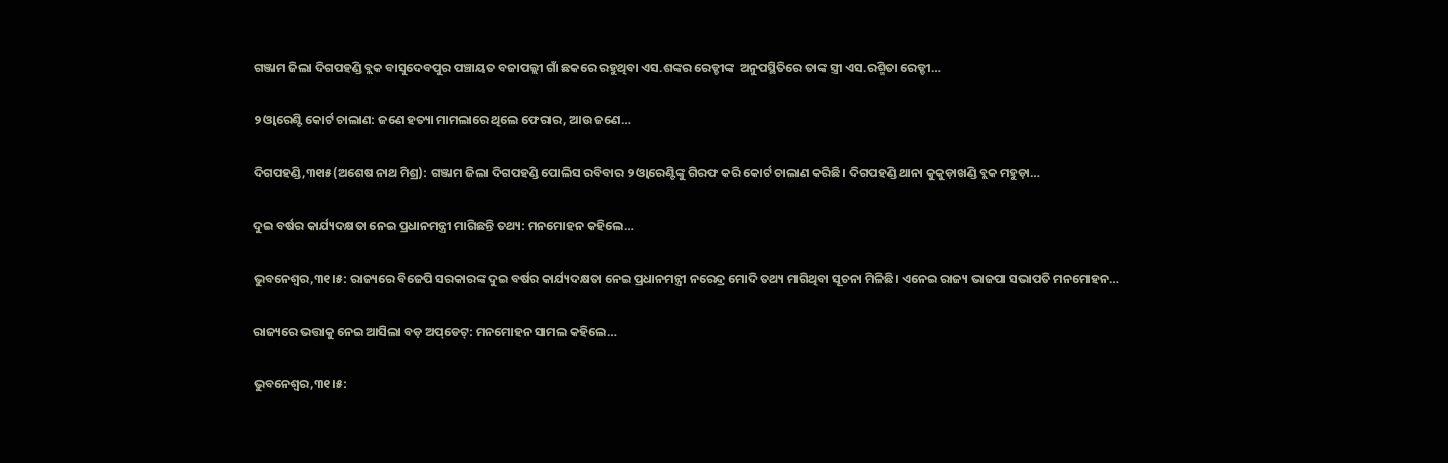ଗଞ୍ଜାମ ଜିଲା ଦିଗପହଣ୍ଡି ବ୍ଲକ ବାସୁଦେବପୁର ପଞ୍ଚାୟତ ବଜାପଲ୍ଲୀ ଗାଁ ଛକରେ ରହୁଥିବା ଏସ.ଶଙ୍କର ରେଡ୍ଡୀଙ୍କ  ଅନୁପସ୍ଥିତିରେ ତାଙ୍କ ସ୍ତ୍ରୀ ଏସ.ରଶ୍ମିତା ରେଡ୍ଡୀ…

୨ ଓ୍ବାରେଣ୍ଟି କୋର୍ଟ ଚାଲାଣ: ଜଣେ ହତ୍ୟା ମାମଲାରେ ଥିଲେ ଫେରାର, ଆଉ ଜଣେ…

ଦିଗପହଣ୍ଡି,୩୧ା୫(ଅଶେଷ ନାଥ ମିଶ୍ର): ଗଞ୍ଜାମ ଜିଲା ଦିଗପହଣ୍ଡି ପୋଲିସ ରବିବାର ୨ ଓ୍ବାରେଣ୍ଟିଙ୍କୁ ଗିରଫ କରି କୋର୍ଟ ଚାଲାଣ କରିଛି। ଦିଗପହଣ୍ଡି ଥାନା କୁକୁଡ଼ାଖଣ୍ଡି ବ୍ଲକ ମହୁଡ଼ା…

ଦୁଇ ବର୍ଷର କାର୍ଯ୍ୟଦକ୍ଷତା ନେଇ ପ୍ରଧାନମନ୍ତ୍ରୀ ମାଗିଛନ୍ତି ତଥ୍ୟ: ମନମୋହନ କହିଲେ…

ଭୁବନେଶ୍ୱର,୩୧।୫: ରାଜ୍ୟରେ ବିଜେପି ସରକାରଙ୍କ ଦୁଇ ବର୍ଷର କାର୍ଯ୍ୟଦକ୍ଷତା ନେଇ ପ୍ରଧାନମନ୍ତ୍ରୀ ନରେନ୍ଦ୍ର ମୋଦି ତଥ୍ୟ ମାଗିଥିବା ସୂଚନା ମିଳିଛି। ଏନେଇ ରାଜ୍ୟ ଭାଜପା ସଭାପତି ମନମୋହନ…

ରାଜ୍ୟରେ ଭତ୍ତାକୁ ନେଇ ଆସିଲା ବଡ଼ ଅପ୍‌ଡେଟ୍: ମନମୋହନ ସାମଲ କହିଲେ…

ଭୁବନେଶ୍ୱର,୩୧।୫: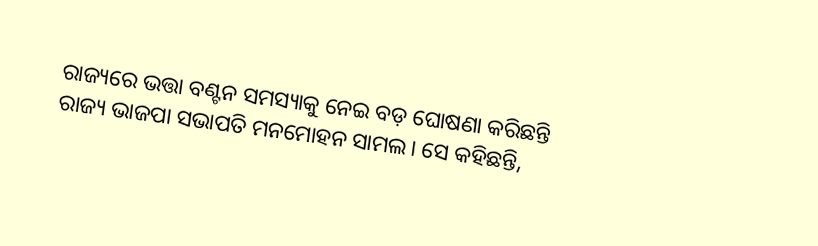ରାଜ୍ୟରେ ଭତ୍ତା ବଣ୍ଟନ ସମସ୍ୟାକୁ ନେଇ ବଡ଼ ଘୋଷଣା କରିଛନ୍ତି ରାଜ୍ୟ ଭାଜପା ସଭାପତି ମନମୋହନ ସାମଲ। ସେ କହିଛନ୍ତି,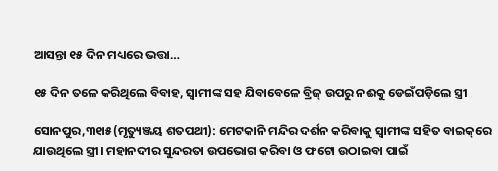ଆସନ୍ତା ୧୫ ଦିନ ମଧ୍ୟରେ ଭତ୍ତା…

୧୫ ଦିନ ତଳେ କରିଥିଲେ ବିବାହ, ସ୍ବାମୀଙ୍କ ସହ ଯିବାବେଳେ ବ୍ରିଜ୍‌ ଉପରୁ ନଈକୁ ଡେଇଁପଡ଼ିଲେ ସ୍ତ୍ରୀ

ସୋନପୁର,୩୧ା୫(ମୃତ୍ୟୁଞ୍ଜୟ ଶତପଥୀ): ମେଟକାନି ମନ୍ଦିର ଦର୍ଶନ କରିବାକୁ ସ୍ବାମୀଙ୍କ ସହିତ ବାଇକ୍‌ରେ ଯାଉଥିଲେ ସ୍ତ୍ରୀ। ମହାନଦୀର ସୁନ୍ଦରତା ଉପଭୋଗ କରିବା ଓ ଫଟୋ ଉଠାଇବା ପାଇଁ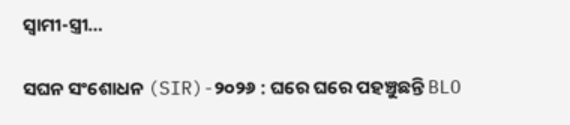ସ୍ବାମୀ-ସ୍ତ୍ରୀ…

ସଘନ ସଂଶୋଧନ (SIR)-୨୦୨୬ : ଘରେ ଘରେ ପହଞ୍ଚୁଛନ୍ତି BLO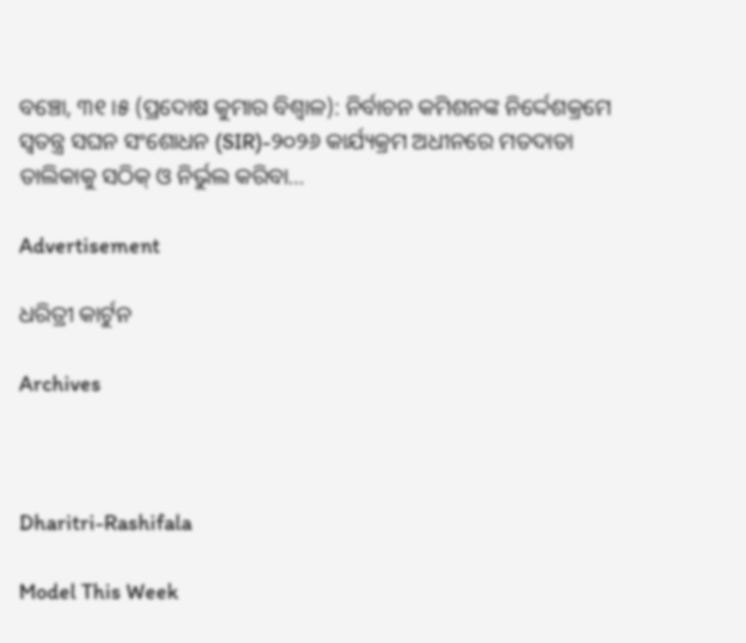ବଞ୍ଚୋ, ୩୧।୫ (ପ୍ରଦୋଷ କୁମାର ବିଶ୍ୱାଳ): ନିର୍ବାଚନ କମିଶନଙ୍କ ନିର୍ଦ୍ଦେଶକ୍ରମେ ସ୍ୱତନ୍ତ୍ର ସଘନ ସଂଶୋଧନ (SIR)-୨୦୨୬ କାର୍ଯ୍ୟକ୍ରମ ଅଧୀନରେ ମତଦାତା ତାଲିକାକୁ ସଠିକ୍ ଓ ନିର୍ଭୁଲ କରିବା…

Advertisement

ଧରିତ୍ରୀ କାର୍ଟୁନ

Archives



Dharitri-Rashifala

Model This Week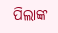ପିଲାଙ୍କ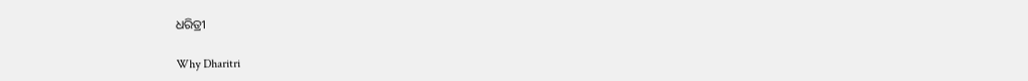ଧରିତ୍ରୀ

Why Dharitri